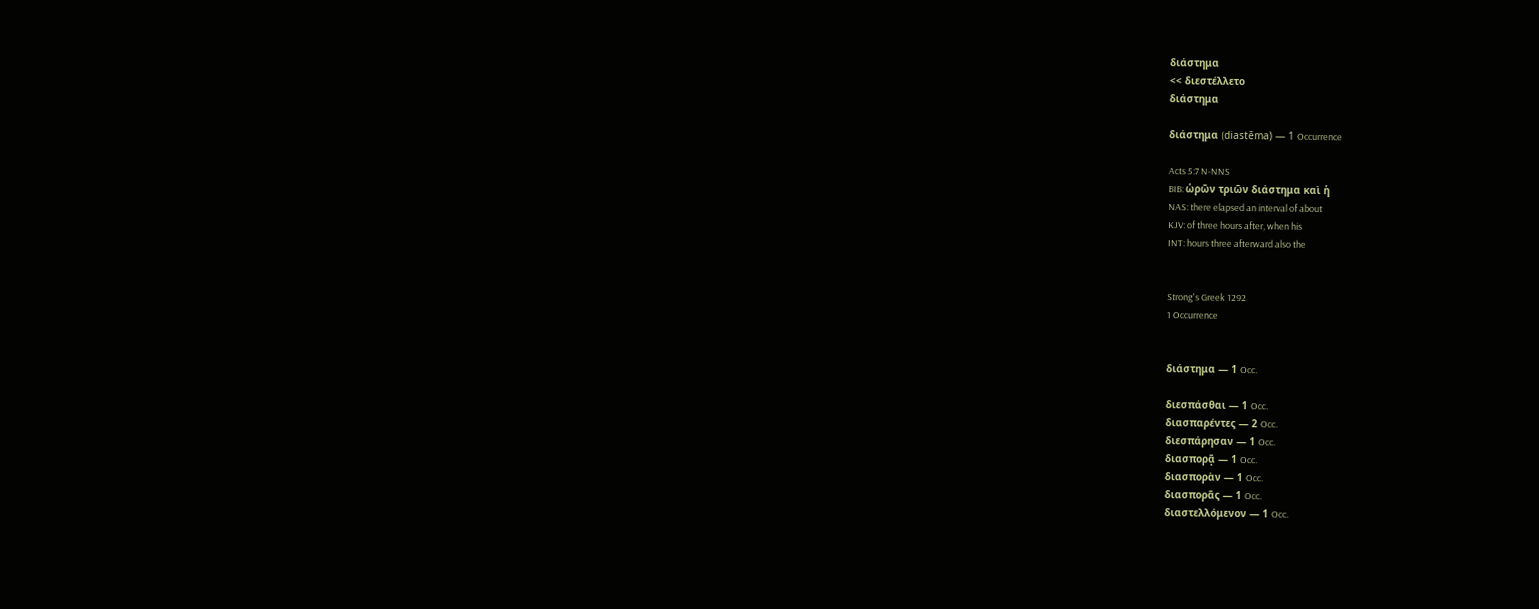διάστημα
<< διεστέλλετο
διάστημα

διάστημα (diastēma) — 1 Occurrence

Acts 5:7 N-NNS
BIB: ὡρῶν τριῶν διάστημα καὶ ἡ
NAS: there elapsed an interval of about
KJV: of three hours after, when his
INT: hours three afterward also the


Strong's Greek 1292
1 Occurrence


διάστημα — 1 Occ.

διεσπάσθαι — 1 Occ.
διασπαρέντες — 2 Occ.
διεσπάρησαν — 1 Occ.
διασπορᾷ — 1 Occ.
διασπορὰν — 1 Occ.
διασπορᾶς — 1 Occ.
διαστελλόμενον — 1 Occ.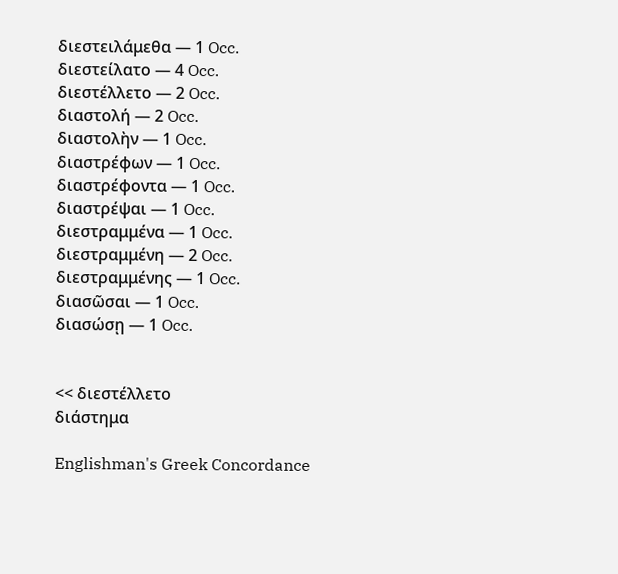διεστειλάμεθα — 1 Occ.
διεστείλατο — 4 Occ.
διεστέλλετο — 2 Occ.
διαστολή — 2 Occ.
διαστολὴν — 1 Occ.
διαστρέφων — 1 Occ.
διαστρέφοντα — 1 Occ.
διαστρέψαι — 1 Occ.
διεστραμμένα — 1 Occ.
διεστραμμένη — 2 Occ.
διεστραμμένης — 1 Occ.
διασῶσαι — 1 Occ.
διασώσῃ — 1 Occ.


<< διεστέλλετο
διάστημα

Englishman's Greek Concordance